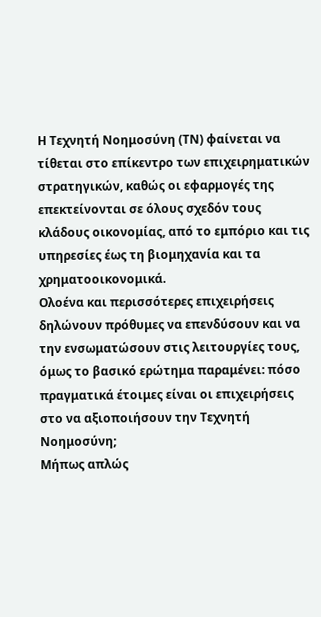Η Τεχνητή Νοημοσύνη (ΤΝ) φαίνεται να τίθεται στο επίκεντρο των επιχειρηματικών στρατηγικών, καθώς οι εφαρμογές της επεκτείνονται σε όλους σχεδόν τους κλάδους οικονομίας, από το εμπόριο και τις υπηρεσίες έως τη βιομηχανία και τα χρηματοοικονομικά.
Ολοένα και περισσότερες επιχειρήσεις δηλώνουν πρόθυμες να επενδύσουν και να την ενσωματώσουν στις λειτουργίες τους, όμως το βασικό ερώτημα παραμένει: πόσο πραγματικά έτοιμες είναι οι επιχειρήσεις στο να αξιοποιήσουν την Τεχνητή Νοημοσύνη;
Μήπως απλώς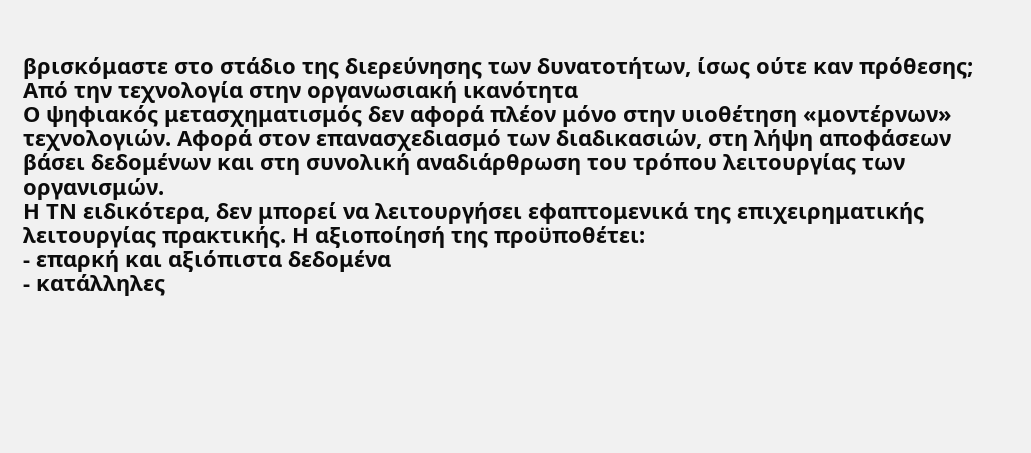βρισκόμαστε στο στάδιο της διερεύνησης των δυνατοτήτων, ίσως ούτε καν πρόθεσης;
Από την τεχνολογία στην οργανωσιακή ικανότητα
Ο ψηφιακός μετασχηματισμός δεν αφορά πλέον μόνο στην υιοθέτηση «μοντέρνων» τεχνολογιών. Αφορά στον επανασχεδιασμό των διαδικασιών, στη λήψη αποφάσεων βάσει δεδομένων και στη συνολική αναδιάρθρωση του τρόπου λειτουργίας των οργανισμών.
Η ΤΝ ειδικότερα, δεν μπορεί να λειτουργήσει εφαπτομενικά της επιχειρηματικής λειτουργίας πρακτικής. Η αξιοποίησή της προϋποθέτει:
- επαρκή και αξιόπιστα δεδομένα
- κατάλληλες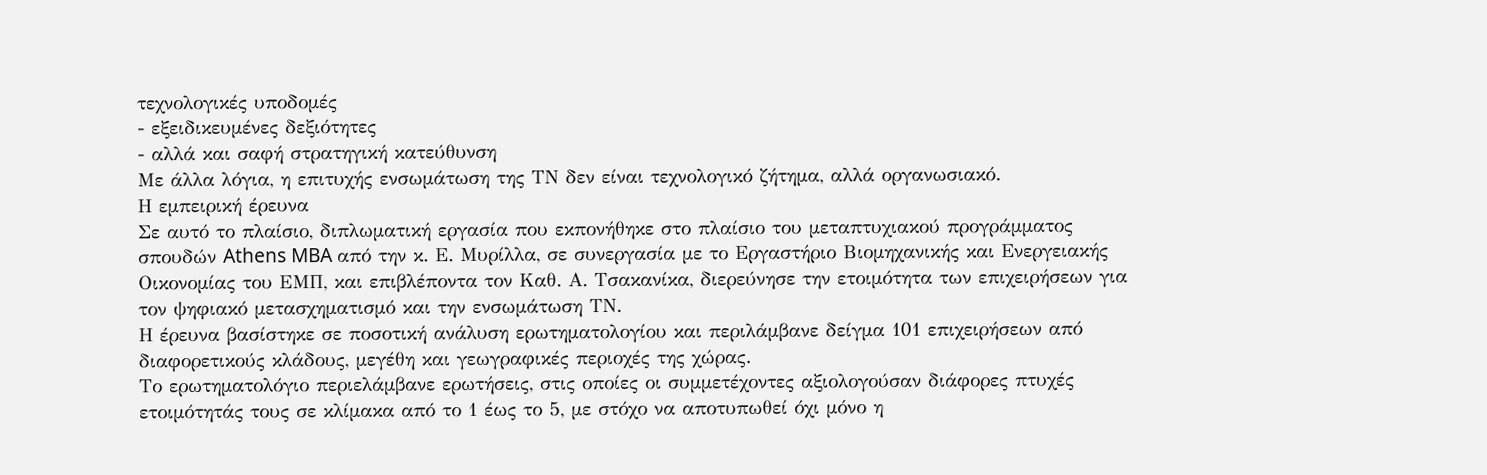τεχνολογικές υποδομές
- εξειδικευμένες δεξιότητες
- αλλά και σαφή στρατηγική κατεύθυνση
Με άλλα λόγια, η επιτυχής ενσωμάτωση της ΤΝ δεν είναι τεχνολογικό ζήτημα, αλλά οργανωσιακό.
Η εμπειρική έρευνα
Σε αυτό το πλαίσιο, διπλωματική εργασία που εκπονήθηκε στο πλαίσιο του μεταπτυχιακού προγράμματος σπουδών Athens MBA από την κ. Ε. Μυρίλλα, σε συνεργασία με το Εργαστήριο Βιομηχανικής και Ενεργειακής Οικονομίας του ΕΜΠ, και επιβλέποντα τον Καθ. Α. Τσακανίκα, διερεύνησε την ετοιμότητα των επιχειρήσεων για τον ψηφιακό μετασχηματισμό και την ενσωμάτωση ΤΝ.
Η έρευνα βασίστηκε σε ποσοτική ανάλυση ερωτηματολογίου και περιλάμβανε δείγμα 101 επιχειρήσεων από διαφορετικούς κλάδους, μεγέθη και γεωγραφικές περιοχές της χώρας.
Το ερωτηματολόγιο περιελάμβανε ερωτήσεις, στις οποίες οι συμμετέχοντες αξιολογούσαν διάφορες πτυχές ετοιμότητάς τους σε κλίμακα από το 1 έως το 5, με στόχο να αποτυπωθεί όχι μόνο η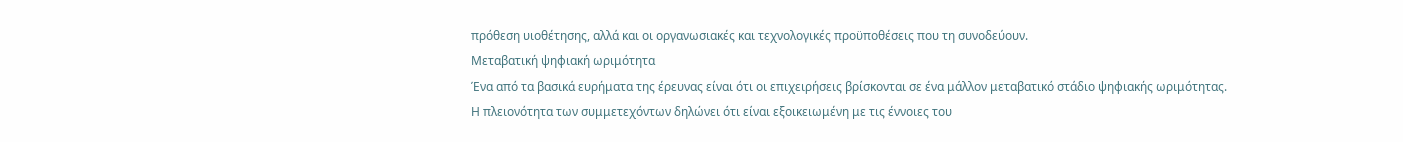πρόθεση υιοθέτησης, αλλά και οι οργανωσιακές και τεχνολογικές προϋποθέσεις που τη συνοδεύουν.
Μεταβατική ψηφιακή ωριμότητα
Ένα από τα βασικά ευρήματα της έρευνας είναι ότι οι επιχειρήσεις βρίσκονται σε ένα μάλλον μεταβατικό στάδιο ψηφιακής ωριμότητας.
Η πλειονότητα των συμμετεχόντων δηλώνει ότι είναι εξοικειωμένη με τις έννοιες του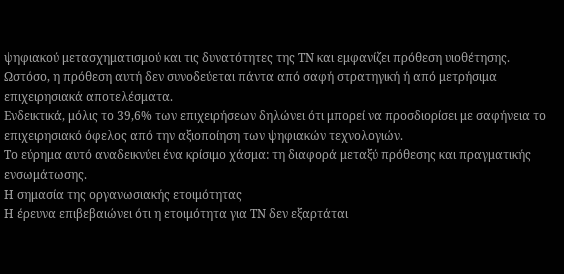ψηφιακού μετασχηματισμού και τις δυνατότητες της ΤΝ και εμφανίζει πρόθεση υιοθέτησης.
Ωστόσο, η πρόθεση αυτή δεν συνοδεύεται πάντα από σαφή στρατηγική ή από μετρήσιμα επιχειρησιακά αποτελέσματα.
Ενδεικτικά, μόλις το 39,6% των επιχειρήσεων δηλώνει ότι μπορεί να προσδιορίσει με σαφήνεια το επιχειρησιακό όφελος από την αξιοποίηση των ψηφιακών τεχνολογιών.
Το εύρημα αυτό αναδεικνύει ένα κρίσιμο χάσμα: τη διαφορά μεταξύ πρόθεσης και πραγματικής ενσωμάτωσης.
Η σημασία της οργανωσιακής ετοιμότητας
Η έρευνα επιβεβαιώνει ότι η ετοιμότητα για ΤΝ δεν εξαρτάται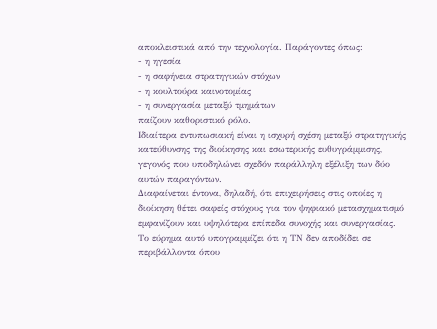αποκλειστικά από την τεχνολογία. Παράγοντες όπως:
- η ηγεσία
- η σαφήνεια στρατηγικών στόχων
- η κουλτούρα καινοτομίας
- η συνεργασία μεταξύ τμημάτων
παίζουν καθοριστικό ρόλο.
Ιδιαίτερα εντυπωσιακή είναι η ισχυρή σχέση μεταξύ στρατηγικής κατεύθυνσης της διοίκησης και εσωτερικής ευθυγράμμισης, γεγονός που υποδηλώνει σχεδόν παράλληλη εξέλιξη των δύο αυτών παραγόντων.
Διαφαίνεται έντονα, δηλαδή, ότι επιχειρήσεις στις οποίες η διοίκηση θέτει σαφείς στόχους για τον ψηφιακό μετασχηματισμό εμφανίζουν και υψηλότερα επίπεδα συνοχής και συνεργασίας.
Το εύρημα αυτό υπογραμμίζει ότι η ΤΝ δεν αποδίδει σε περιβάλλοντα όπου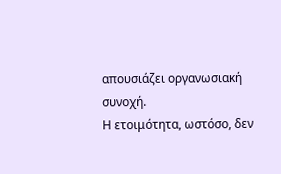απουσιάζει οργανωσιακή συνοχή.
Η ετοιμότητα, ωστόσο, δεν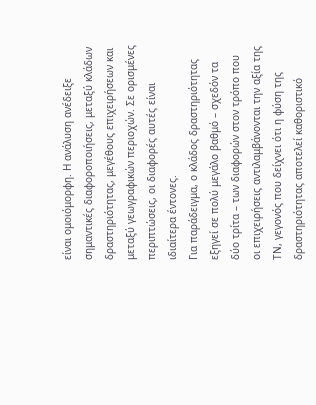είναι ομοιόμορφη. Η ανάλυση ανέδειξε σημαντικές διαφοροποιήσεις, μεταξύ κλάδων δραστηριότητας, μεγέθους επιχειρήσεων και μεταξύ γεωγραφικών περιοχών. Σε ορισμένες περιπτώσεις, οι διαφορές αυτές είναι ιδιαίτερα έντονες.
Για παράδειγμα, ο κλάδος δραστηριότητας εξηγεί σε πολύ μεγάλο βαθμό – σχεδόν τα δύο τρίτα – των διαφορών στον τρόπο που οι επιχειρήσεις αντιλαμβάνονται την αξία της ΤΝ, γεγονός που δείχνει ότι η φύση της δραστηριότητας αποτελεί καθοριστικό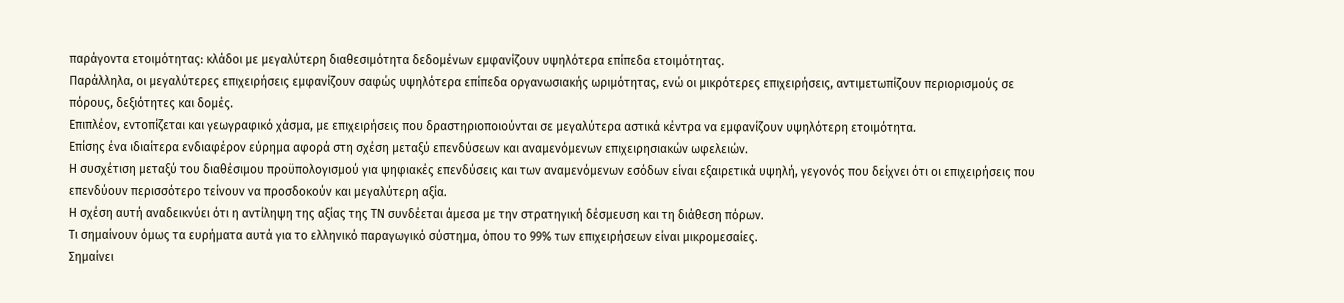παράγοντα ετοιμότητας: κλάδοι με μεγαλύτερη διαθεσιμότητα δεδομένων εμφανίζουν υψηλότερα επίπεδα ετοιμότητας.
Παράλληλα, οι μεγαλύτερες επιχειρήσεις εμφανίζουν σαφώς υψηλότερα επίπεδα οργανωσιακής ωριμότητας, ενώ οι μικρότερες επιχειρήσεις, αντιμετωπίζουν περιορισμούς σε πόρους, δεξιότητες και δομές.
Επιπλέον, εντοπίζεται και γεωγραφικό χάσμα, με επιχειρήσεις που δραστηριοποιούνται σε μεγαλύτερα αστικά κέντρα να εμφανίζουν υψηλότερη ετοιμότητα.
Επίσης ένα ιδιαίτερα ενδιαφέρον εύρημα αφορά στη σχέση μεταξύ επενδύσεων και αναμενόμενων επιχειρησιακών ωφελειών.
Η συσχέτιση μεταξύ του διαθέσιμου προϋπολογισμού για ψηφιακές επενδύσεις και των αναμενόμενων εσόδων είναι εξαιρετικά υψηλή, γεγονός που δείχνει ότι οι επιχειρήσεις που επενδύουν περισσότερο τείνουν να προσδοκούν και μεγαλύτερη αξία.
Η σχέση αυτή αναδεικνύει ότι η αντίληψη της αξίας της ΤΝ συνδέεται άμεσα με την στρατηγική δέσμευση και τη διάθεση πόρων.
Τι σημαίνουν όμως τα ευρήματα αυτά για το ελληνικό παραγωγικό σύστημα, όπου το 99% των επιχειρήσεων είναι μικρομεσαίες.
Σημαίνει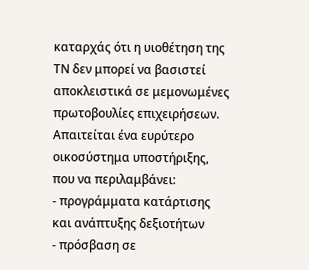καταρχάς ότι η υιοθέτηση της ΤΝ δεν μπορεί να βασιστεί αποκλειστικά σε μεμονωμένες πρωτοβουλίες επιχειρήσεων. Απαιτείται ένα ευρύτερο οικοσύστημα υποστήριξης, που να περιλαμβάνει:
- προγράμματα κατάρτισης και ανάπτυξης δεξιοτήτων
- πρόσβαση σε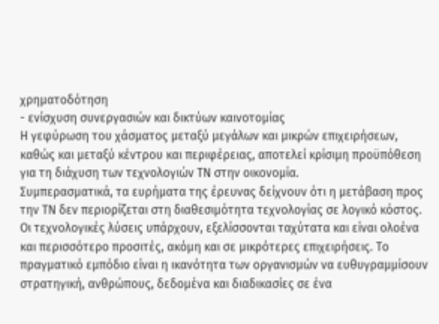χρηματοδότηση
- ενίσχυση συνεργασιών και δικτύων καινοτομίας
Η γεφύρωση του χάσματος μεταξύ μεγάλων και μικρών επιχειρήσεων, καθώς και μεταξύ κέντρου και περιφέρειας, αποτελεί κρίσιμη προϋπόθεση για τη διάχυση των τεχνολογιών ΤΝ στην οικονομία.
Συμπερασματικά, τα ευρήματα της έρευνας δείχνουν ότι η μετάβαση προς την ΤΝ δεν περιορίζεται στη διαθεσιμότητα τεχνολογίας σε λογικό κόστος.
Οι τεχνολογικές λύσεις υπάρχουν, εξελίσσονται ταχύτατα και είναι ολοένα και περισσότερο προσιτές, ακόμη και σε μικρότερες επιχειρήσεις. Το πραγματικό εμπόδιο είναι η ικανότητα των οργανισμών να ευθυγραμμίσουν στρατηγική, ανθρώπους, δεδομένα και διαδικασίες σε ένα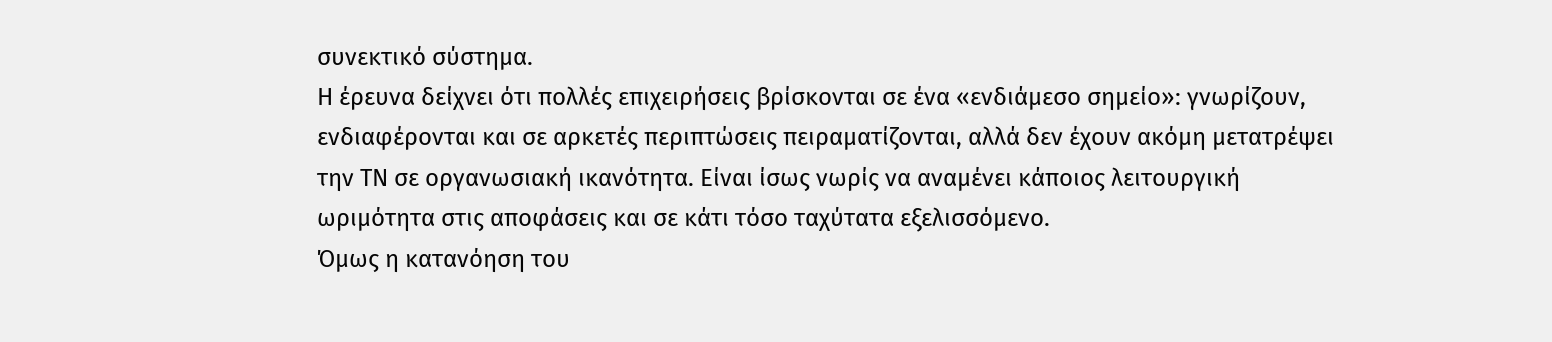συνεκτικό σύστημα.
Η έρευνα δείχνει ότι πολλές επιχειρήσεις βρίσκονται σε ένα «ενδιάμεσο σημείο»: γνωρίζουν, ενδιαφέρονται και σε αρκετές περιπτώσεις πειραματίζονται, αλλά δεν έχουν ακόμη μετατρέψει την ΤΝ σε οργανωσιακή ικανότητα. Είναι ίσως νωρίς να αναμένει κάποιος λειτουργική ωριμότητα στις αποφάσεις και σε κάτι τόσο ταχύτατα εξελισσόμενο.
Όμως η κατανόηση του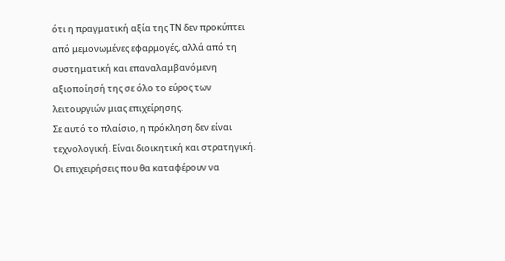ότι η πραγματική αξία της ΤΝ δεν προκύπτει από μεμονωμένες εφαρμογές, αλλά από τη συστηματική και επαναλαμβανόμενη αξιοποίησή της σε όλο το εύρος των λειτουργιών μιας επιχείρησης.
Σε αυτό το πλαίσιο, η πρόκληση δεν είναι τεχνολογική. Είναι διοικητική και στρατηγική. Οι επιχειρήσεις που θα καταφέρουν να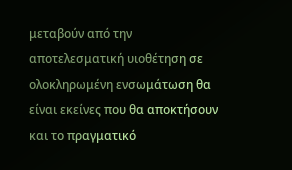μεταβούν από την αποτελεσματική υιοθέτηση σε ολοκληρωμένη ενσωμάτωση θα είναι εκείνες που θα αποκτήσουν και το πραγματικό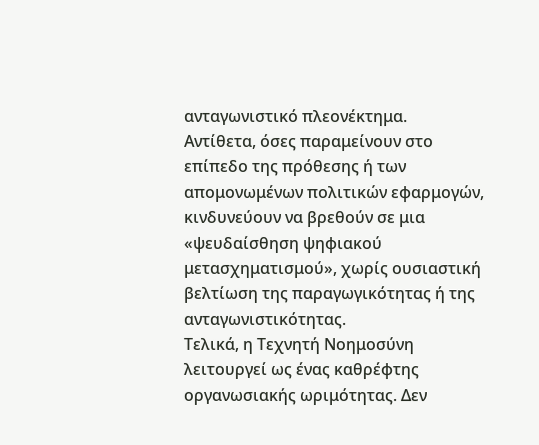ανταγωνιστικό πλεονέκτημα.
Αντίθετα, όσες παραμείνουν στο επίπεδο της πρόθεσης ή των απομονωμένων πολιτικών εφαρμογών, κινδυνεύουν να βρεθούν σε μια «ψευδαίσθηση ψηφιακού μετασχηματισμού», χωρίς ουσιαστική βελτίωση της παραγωγικότητας ή της ανταγωνιστικότητας.
Τελικά, η Τεχνητή Νοημοσύνη λειτουργεί ως ένας καθρέφτης οργανωσιακής ωριμότητας. Δεν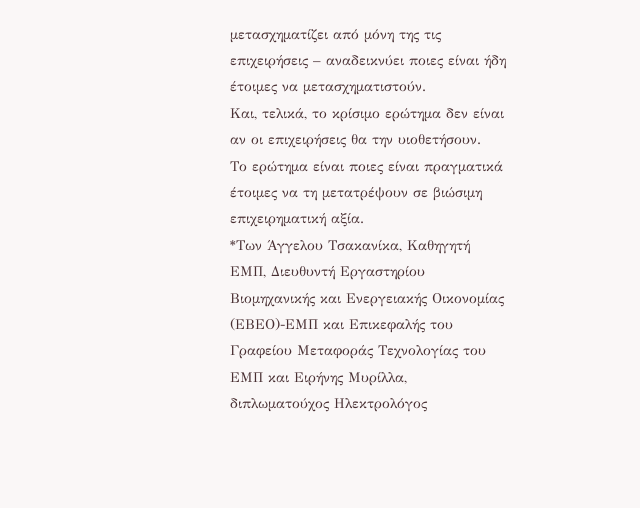μετασχηματίζει από μόνη της τις επιχειρήσεις – αναδεικνύει ποιες είναι ήδη έτοιμες να μετασχηματιστούν.
Και, τελικά, το κρίσιμο ερώτημα δεν είναι αν οι επιχειρήσεις θα την υιοθετήσουν.
Το ερώτημα είναι ποιες είναι πραγματικά έτοιμες να τη μετατρέψουν σε βιώσιμη επιχειρηματική αξία.
*Των Άγγελου Τσακανίκα, Καθηγητή ΕΜΠ, Διευθυντή Εργαστηρίου Βιομηχανικής και Ενεργειακής Οικονομίας (ΕΒΕΟ)-ΕΜΠ και Επικεφαλής του Γραφείου Μεταφοράς Τεχνολογίας του ΕΜΠ και Ειρήνης Μυρίλλα, διπλωματούχος Ηλεκτρολόγος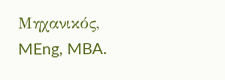Μηχανικός, MEng, MBA.